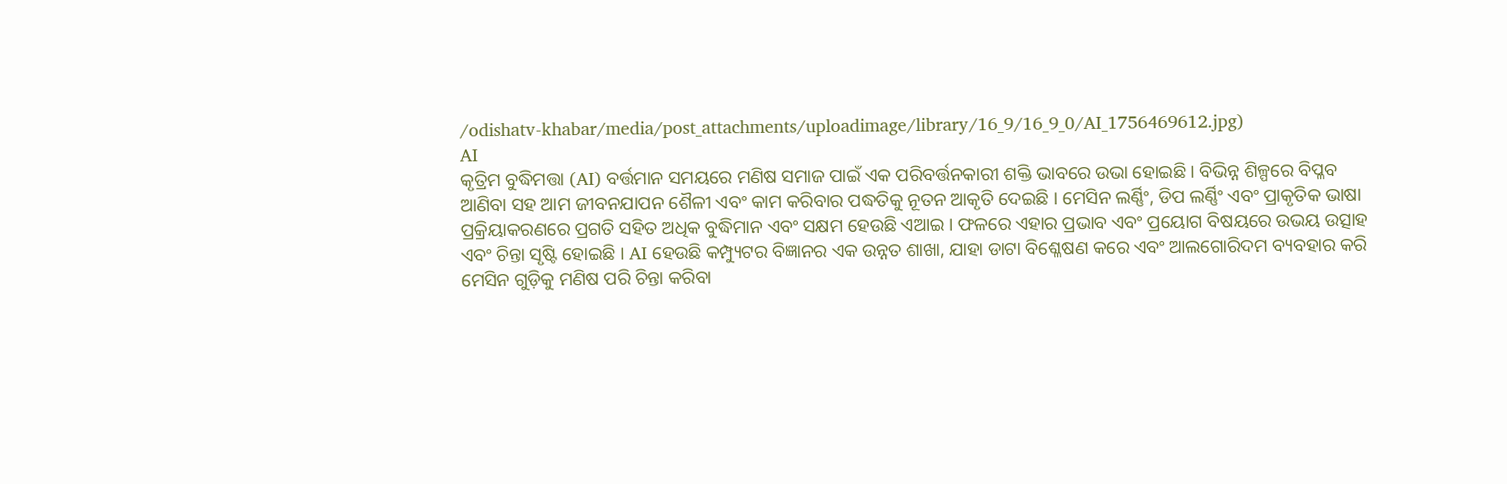/odishatv-khabar/media/post_attachments/uploadimage/library/16_9/16_9_0/AI_1756469612.jpg)
AI
କୃତ୍ରିମ ବୁଦ୍ଧିମତ୍ତା (AI) ବର୍ତ୍ତମାନ ସମୟରେ ମଣିଷ ସମାଜ ପାଇଁ ଏକ ପରିବର୍ତ୍ତନକାରୀ ଶକ୍ତି ଭାବରେ ଉଭା ହୋଇଛି । ବିଭିନ୍ନ ଶିଳ୍ପରେ ବିପ୍ଳବ ଆଣିବା ସହ ଆମ ଜୀବନଯାପନ ଶୈଳୀ ଏବଂ କାମ କରିବାର ପଦ୍ଧତିକୁ ନୂତନ ଆକୃତି ଦେଇଛି । ମେସିନ ଲର୍ଣ୍ଣିଂ, ଡିପ ଲର୍ଣ୍ଣିଂ ଏବଂ ପ୍ରାକୃତିକ ଭାଷା ପ୍ରକ୍ରିୟାକରଣରେ ପ୍ରଗତି ସହିତ ଅଧିକ ବୁଦ୍ଧିମାନ ଏବଂ ସକ୍ଷମ ହେଉଛି ଏଆଇ । ଫଳରେ ଏହାର ପ୍ରଭାବ ଏବଂ ପ୍ରୟୋଗ ବିଷୟରେ ଉଭୟ ଉତ୍ସାହ ଏବଂ ଚିନ୍ତା ସୃଷ୍ଟି ହୋଇଛି । AI ହେଉଛି କମ୍ପ୍ୟୁଟର ବିଜ୍ଞାନର ଏକ ଉନ୍ନତ ଶାଖା, ଯାହା ଡାଟା ବିଶ୍ଳେଷଣ କରେ ଏବଂ ଆଲଗୋରିଦମ ବ୍ୟବହାର କରି ମେସିନ ଗୁଡ଼ିକୁ ମଣିଷ ପରି ଚିନ୍ତା କରିବା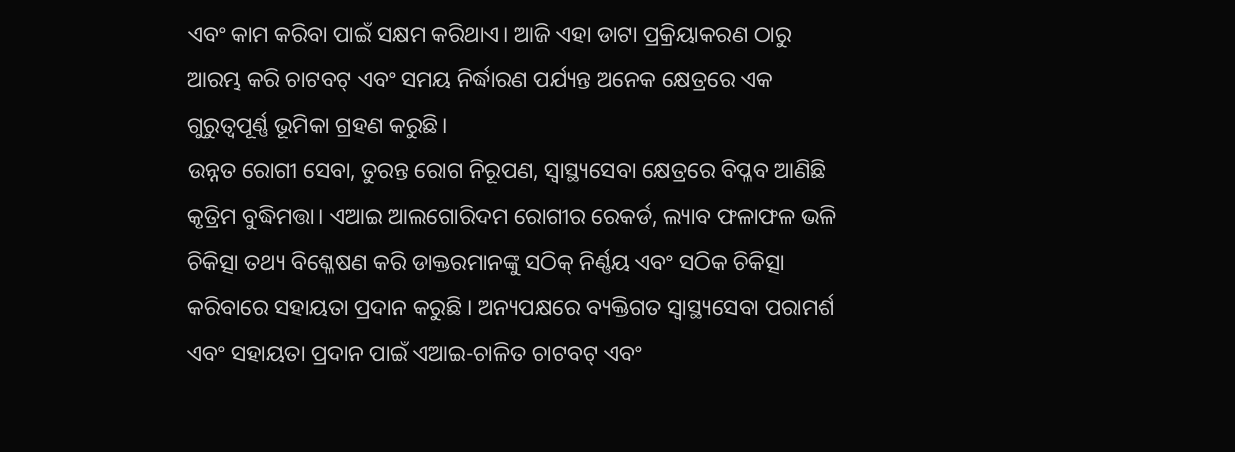ଏବଂ କାମ କରିବା ପାଇଁ ସକ୍ଷମ କରିଥାଏ। ଆଜି ଏହା ଡାଟା ପ୍ରକ୍ରିୟାକରଣ ଠାରୁ ଆରମ୍ଭ କରି ଚାଟବଟ୍ ଏବଂ ସମୟ ନିର୍ଦ୍ଧାରଣ ପର୍ଯ୍ୟନ୍ତ ଅନେକ କ୍ଷେତ୍ରରେ ଏକ ଗୁରୁତ୍ୱପୂର୍ଣ୍ଣ ଭୂମିକା ଗ୍ରହଣ କରୁଛି।
ଉନ୍ନତ ରୋଗୀ ସେବା, ତୁରନ୍ତ ରୋଗ ନିରୂପଣ, ସ୍ୱାସ୍ଥ୍ୟସେବା କ୍ଷେତ୍ରରେ ବିପ୍ଳବ ଆଣିଛି କୃତ୍ରିମ ବୁଦ୍ଧିମତ୍ତା। ଏଆଇ ଆଲଗୋରିଦମ ରୋଗୀର ରେକର୍ଡ, ଲ୍ୟାବ ଫଳାଫଳ ଭଳି ଚିକିତ୍ସା ତଥ୍ୟ ବିଶ୍ଳେଷଣ କରି ଡାକ୍ତରମାନଙ୍କୁ ସଠିକ୍ ନିର୍ଣ୍ଣୟ ଏବଂ ସଠିକ ଚିକିତ୍ସା କରିବାରେ ସହାୟତା ପ୍ରଦାନ କରୁଛି । ଅନ୍ୟପକ୍ଷରେ ବ୍ୟକ୍ତିଗତ ସ୍ୱାସ୍ଥ୍ୟସେବା ପରାମର୍ଶ ଏବଂ ସହାୟତା ପ୍ରଦାନ ପାଇଁ ଏଆଇ-ଚାଳିତ ଚାଟବଟ୍ ଏବଂ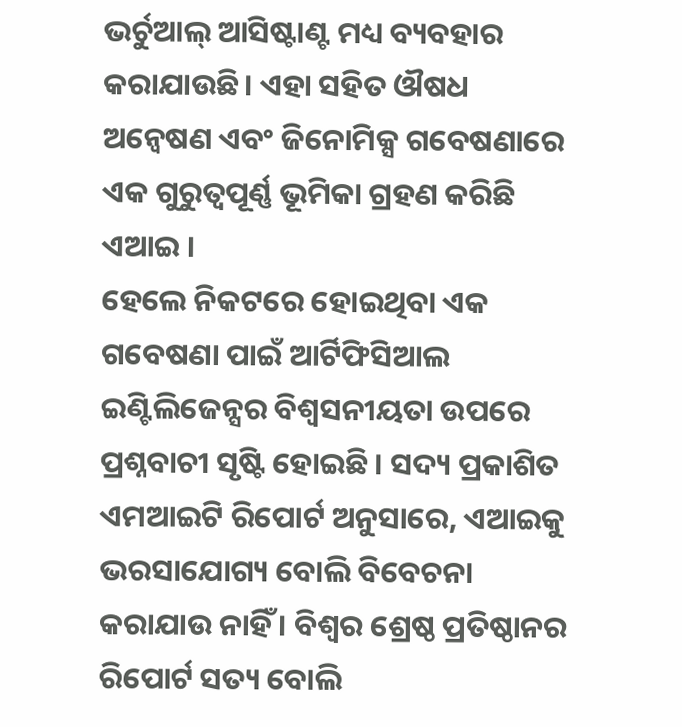ଭର୍ଚୁଆଲ୍ ଆସିଷ୍ଟାଣ୍ଟ ମଧ୍ୟ ବ୍ୟବହାର କରାଯାଉଛି। ଏହା ସହିତ ଔଷଧ ଅନ୍ୱେଷଣ ଏବଂ ଜିନୋମିକ୍ସ ଗବେଷଣାରେ ଏକ ଗୁରୁତ୍ୱପୂର୍ଣ୍ଣ ଭୂମିକା ଗ୍ରହଣ କରିଛି ଏଆଇ ।
ହେଲେ ନିକଟରେ ହୋଇଥିବା ଏକ ଗବେଷଣା ପାଇଁ ଆର୍ଟିଫିସିଆଲ ଇଣ୍ଟିଲିଜେନ୍ସର ବିଶ୍ୱସନୀୟତା ଉପରେ ପ୍ରଶ୍ନବାଚୀ ସୃଷ୍ଟି ହୋଇଛି । ସଦ୍ୟ ପ୍ରକାଶିତ ଏମଆଇଟି ରିପୋର୍ଟ ଅନୁସାରେ, ଏଆଇକୁ ଭରସାଯୋଗ୍ୟ ବୋଲି ବିବେଚନା କରାଯାଉ ନାହିଁ । ବିଶ୍ୱର ଶ୍ରେଷ୍ଠ ପ୍ରତିଷ୍ଠାନର ରିପୋର୍ଟ ସତ୍ୟ ବୋଲି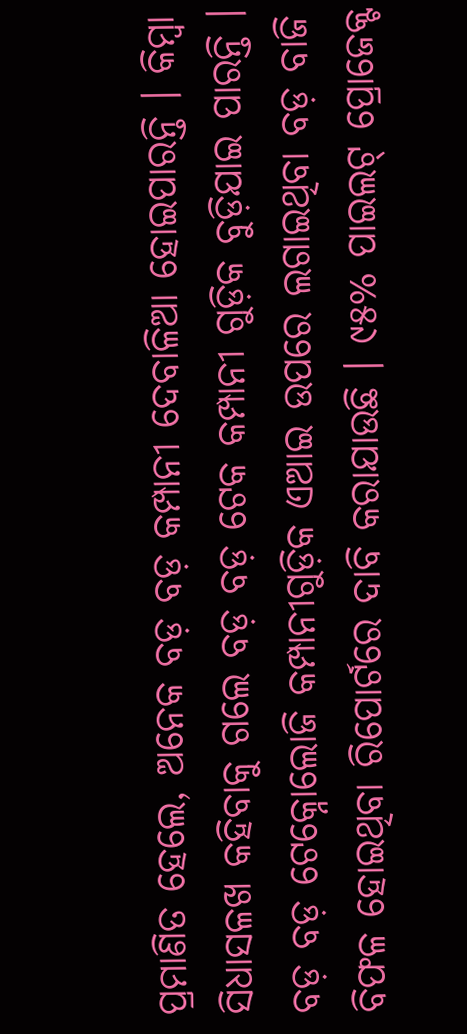ପ୍ରମାଣିତ ହେଲେ, ଅନେକ ବଡ଼ ବଡ଼ କମ୍ପାନୀ ଦେବାଳିଆ ହୋଇପାରନ୍ତି । କିମ୍ବା ସିଧାସଳଖ କହିବାକୁ ଗଲେ ବଡ଼ ବଡ଼ ଟେକ କମ୍ପାନୀ ଗୁଡ଼ିକ ବୁଡ଼ିଯାଇ ପାରନ୍ତି । ବଡ଼ ବଡ଼ ଟେକ୍ନୋଲୋଜି କମ୍ପାନୀଗୁଡ଼ିକ ଏଆଇ ଉପରେ ଲଗାଇଥିବା ବଡ଼ ବାଜି ବିଫଳ ହୋଇଥିବା ରିପୋର୍ଟରେ ଦାବି କରାଯାଉଛି । ୯୫% ପାଇଲଟ୍ ପ୍ରୋଜେକ୍ଟ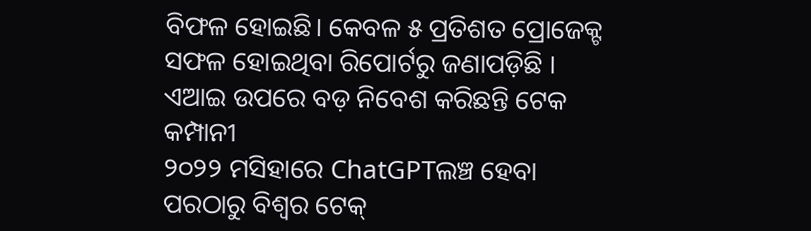ବିଫଳ ହୋଇଛି। କେବଳ ୫ ପ୍ରତିଶତ ପ୍ରୋଜେକ୍ଟ ସଫଳ ହୋଇଥିବା ରିପୋର୍ଟରୁ ଜଣାପଡ଼ିଛି ।
ଏଆଇ ଉପରେ ବଡ଼ ନିବେଶ କରିଛନ୍ତି ଟେକ କମ୍ପାନୀ
୨୦୨୨ ମସିହାରେ ChatGPTଲଞ୍ଚ ହେବା ପରଠାରୁ ବିଶ୍ୱର ଟେକ୍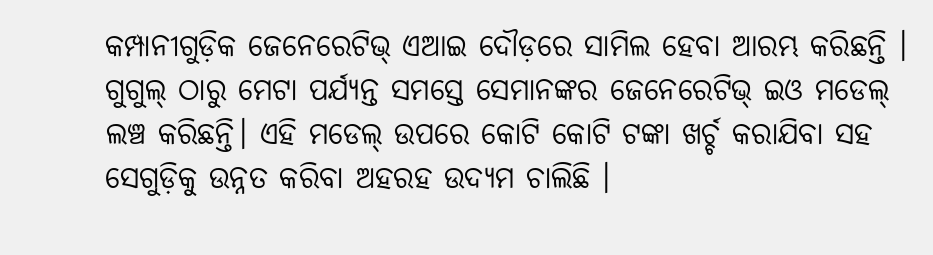କମ୍ପାନୀଗୁଡ଼ିକ ଜେନେରେଟିଭ୍ ଏଆଇ ଦୌଡ଼ରେ ସାମିଲ ହେବା ଆରମ୍ଭ କରିଛନ୍ତି । ଗୁଗୁଲ୍ ଠାରୁ ମେଟା ପର୍ଯ୍ୟନ୍ତ ସମସ୍ତେ ସେମାନଙ୍କର ଜେନେରେଟିଭ୍ ଇଓ ମଡେଲ୍ ଲଞ୍ଚ କରିଛନ୍ତି। ଏହି ମଡେଲ୍ ଉପରେ କୋଟି କୋଟି ଟଙ୍କା ଖର୍ଚ୍ଚ କରାଯିବା ସହ ସେଗୁଡ଼ିକୁ ଉନ୍ନତ କରିବା ଅହରହ ଉଦ୍ୟମ ଚାଲିଛି ।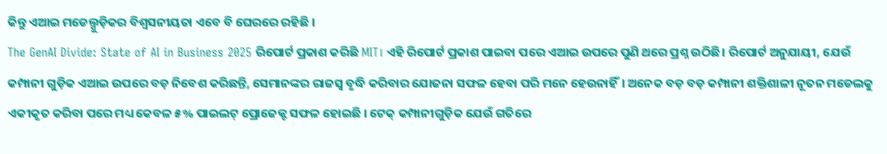କିନ୍ତୁ ଏଆଇ ମଡେଲ୍ଗୁଡ଼ିକର ବିଶ୍ୱସନୀୟତା ଏବେ ବି ଘେରରେ ରହିଛି ।
The GenAI Divide: State of AI in Business 2025 ରିପୋର୍ଟ ପ୍ରକାଶ କରିଛି MIT। ଏହି ରିପୋର୍ଟ ପ୍ରକାଶ ପାଇବା ପରେ ଏଆଇ ଉପରେ ପୁଣି ଥରେ ପ୍ରଶ୍ନ ଉଠିଛି। ରିପୋର୍ଟ ଅନୁଯାୟୀ, ଯେଉଁ କମ୍ପାନୀ ଗୁଡ଼ିକ ଏଆଇ ଉପରେ ବଡ଼ ନିବେଶ କରିଛନ୍ତି, ସେମାନଙ୍କର ରାଜସ୍ୱ ବୃଦ୍ଧି କରିବାର ଯୋଜନା ସଫଳ ହେବା ପରି ମନେ ହେଉନାହିଁ। ଅନେକ ବଡ଼ ବଡ଼ କମ୍ପାନୀ ଶକ୍ତିଶାଳୀ ନୂତନ ମଡେଲକୁ ଏକୀକୃତ କରିବା ପରେ ମଧ୍ୟ କେବଳ ୫% ପାଇଲଟ୍ ପ୍ରୋଜେକ୍ଟ ସଫଳ ହୋଇଛି । ଟେକ୍ କମ୍ପାନୀଗୁଡ଼ିକ ଯେଉଁ ଗତିରେ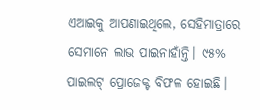ଏଆଇକୁ ଆପଣାଇଥିଲେ, ସେହିମାତ୍ରାରେ ସେମାନେ ଲାଭ ପାଇନାହାଁନ୍ତି। ୯୫% ପାଇଲଟ୍ ପ୍ରୋଜେକ୍ଟ ବିଫଳ ହୋଇଛି।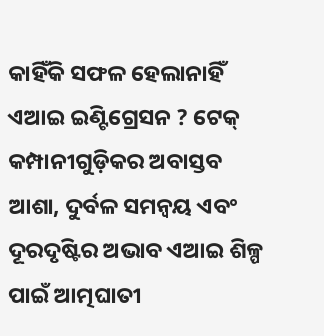କାହିଁକି ସଫଳ ହେଲାନାହିଁ ଏଆଇ ଇଣ୍ଟିଗ୍ରେସନ ? ଟେକ୍ କମ୍ପାନୀଗୁଡ଼ିକର ଅବାସ୍ତବ ଆଶା, ଦୁର୍ବଳ ସମନ୍ୱୟ ଏବଂ ଦୂରଦୃଷ୍ଟିର ଅଭାବ ଏଆଇ ଶିଳ୍ପ ପାଇଁ ଆତ୍ମଘାତୀ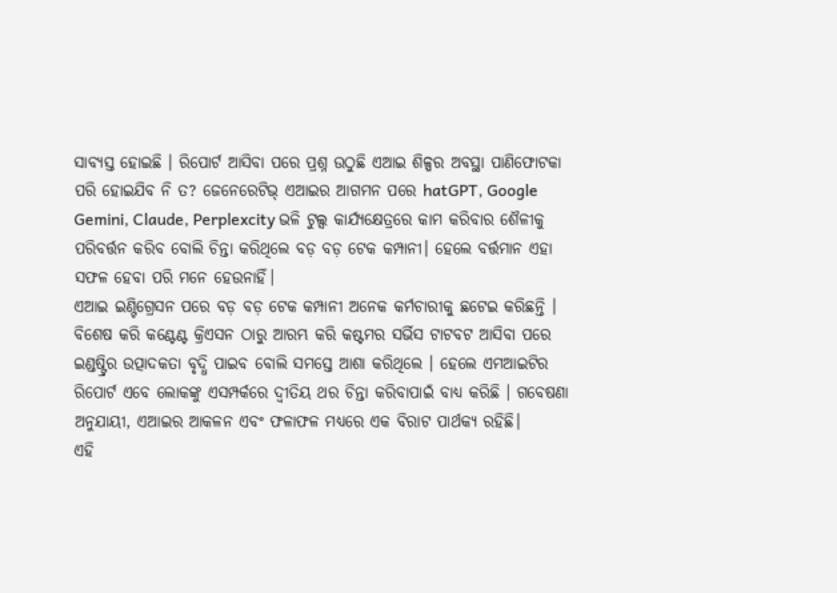ସାବ୍ୟସ୍ତ ହୋଇଛି । ରିପୋର୍ଟ ଆସିବା ପରେ ପ୍ରଶ୍ନ ଉଠୁଛି ଏଆଇ ଶିଳ୍ପର ଅବସ୍ଥା ପାଣିଫୋଟକା ପରି ହୋଇଯିବ ନି ତ? ଜେନେରେଟିଭ୍ ଏଆଇର ଆଗମନ ପରେ hatGPT, Google Gemini, Claude, Perplexcity ଭଳି ଟୁଲ୍ସ କାର୍ଯ୍ୟକ୍ଷେତ୍ରରେ କାମ କରିବାର ଶୈଳୀକୁ ପରିବର୍ତ୍ତନ କରିବ ବୋଲି ଚିନ୍ତା କରିଥିଲେ ବଡ଼ ବଡ଼ ଟେକ କମ୍ପାନୀ। ହେଲେ ବର୍ତ୍ତମାନ ଏହା ସଫଳ ହେବା ପରି ମନେ ହେଉନାହିଁ।
ଏଆଇ ଇଣ୍ଟିଗ୍ରେସନ ପରେ ବଡ଼ ବଡ଼ ଟେକ କମ୍ପାନୀ ଅନେକ କର୍ମଚାରୀକୁ ଛଟେଇ କରିଛନ୍ତି । ବିଶେଷ କରି କଣ୍ଟେଣ୍ଟ କ୍ରିଏସନ ଠାରୁ ଆରମ୍ଭ କରି କଷ୍ଟମର ସର୍ଭିସ ଟାଟବଟ ଆସିବା ପରେ ଇଣ୍ଡଷ୍ଟ୍ରିର ଉତ୍ପାଦକତା ବୃଦ୍ଧି ପାଇବ ବୋଲି ସମସ୍ତେ ଆଶା କରିଥିଲେ । ହେଲେ ଏମଆଇଟିର ରିପୋର୍ଟ ଏବେ ଲୋକଙ୍କୁ ଏସମ୍ପର୍କରେ ଦ୍ୱୀତିୟ ଥର ଚିନ୍ତା କରିବାପାଇଁ ବାଧ୍ୟ କରିଛି । ଗବେଷଣା ଅନୁଯାୟୀ, ଏଆଇର ଆକଳନ ଏବଂ ଫଳାଫଳ ମଧ୍ୟରେ ଏକ ବିରାଟ ପାର୍ଥକ୍ୟ ରହିଛି।
ଏହି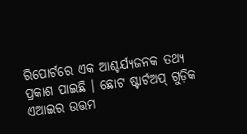ରିପୋର୍ଟରେ ଏକ ଆଶ୍ଚର୍ଯ୍ୟଜନକ ତଥ୍ୟ ପ୍ରକାଶ ପାଇଛି । ଛୋଟ ଷ୍ଟାର୍ଟଅପ୍ ଗୁଡ଼ିକ ଏଆଇର ଉତ୍ତମ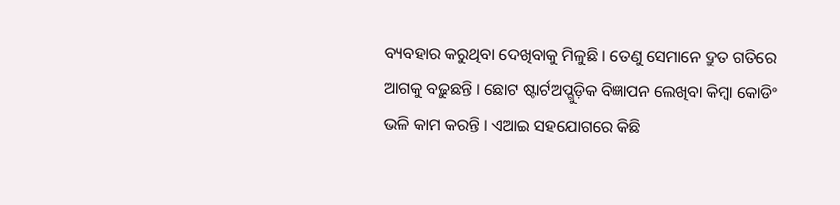ବ୍ୟବହାର କରୁଥିବା ଦେଖିବାକୁ ମିଳୁଛି । ତେଣୁ ସେମାନେ ଦ୍ରୁତ ଗତିରେ ଆଗକୁ ବଢ଼ୁଛନ୍ତି । ଛୋଟ ଷ୍ଟାର୍ଟଅପ୍ଗୁଡ଼ିକ ବିଜ୍ଞାପନ ଲେଖିବା କିମ୍ବା କୋଡିଂ ଭଳି କାମ କରନ୍ତି । ଏଆଇ ସହଯୋଗରେ କିଛି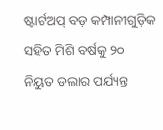ଷ୍ଟାର୍ଟଅପ୍ ବଡ଼ କମ୍ପାନୀଗୁଡ଼ିକ ସହିତ ମିଶି ବର୍ଷକୁ ୨୦ ନିୟୁତ ଡଲାର ପର୍ଯ୍ୟନ୍ତ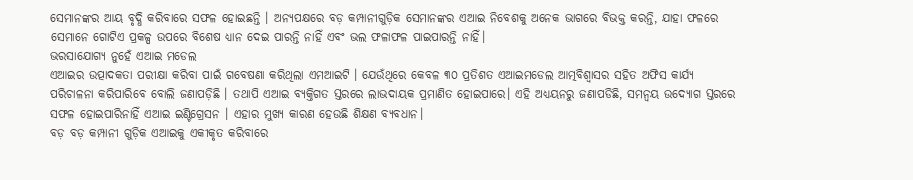ସେମାନଙ୍କର ଆୟ ବୃଦ୍ଧି କରିବାରେ ସଫଳ ହୋଇଛନ୍ତି । ଅନ୍ୟପକ୍ଷରେ ବଡ଼ କମ୍ପାନୀଗୁଡ଼ିକ ସେମାନଙ୍କର ଏଆଇ ନିବେଶକୁ ଅନେକ ଭାଗରେ ବିଭକ୍ତ କରନ୍ତି, ଯାହା ଫଳରେ ସେମାନେ ଗୋଟିଏ ପ୍ରକଳ୍ପ ଉପରେ ବିଶେଷ ଧ୍ୟାନ ଦେଇ ପାରନ୍ତି ନାହିଁ ଏବଂ ଭଲ ଫଳାଫଳ ପାଇପାରନ୍ତି ନାହିଁ।
ଭରସାଯୋଗ୍ୟ ନୁହେଁ ଏଆଇ ମଡେଲ
ଏଆଇର ଉତ୍ପାଦକତା ପରୀକ୍ଷା କରିବା ପାଇଁ ଗବେଷଣା କରିଥିଲା ଏମଆଇଟି । ଯେଉଁଥିରେ କେବଳ ୩୦ ପ୍ରତିଶତ ଏଆଇମଡେଲ ଆତ୍ମବିଶ୍ୱାସର ସହିତ ଅଫିସ କାର୍ଯ୍ୟ ପରିଚାଳନା କରିପାରିବେ ବୋଲି ଜଣାପଡ଼ିଛି । ତଥାପି ଏଆଇ ବ୍ୟକ୍ତିଗତ ସ୍ତରରେ ଲାଭଦାୟକ ପ୍ରମାଣିତ ହୋଇପାରେ। ଏହି ଅଧ୍ୟୟନରୁ ଜଣାପଡିଛି, ସମନ୍ୱୟ ଉଦ୍ୟୋଗ ସ୍ତରରେ ସଫଳ ହୋଇପାରିନାହିଁ ଏଆଇ ଇଣ୍ଟିଗ୍ରେସନ । ଏହାର ମୁଖ୍ୟ କାରଣ ହେଉଛି ଶିକ୍ଷଣ ବ୍ୟବଧାନ।
ବଡ଼ ବଡ଼ କମ୍ପାନୀ ଗୁଡ଼ିକ ଏଆଇକୁ ଏକୀକୃତ କରିବାରେ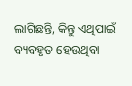ଲାଗିଛନ୍ତି, କିନ୍ତୁ ଏଥିପାଇଁ ବ୍ୟବହୃତ ହେଉଥିବା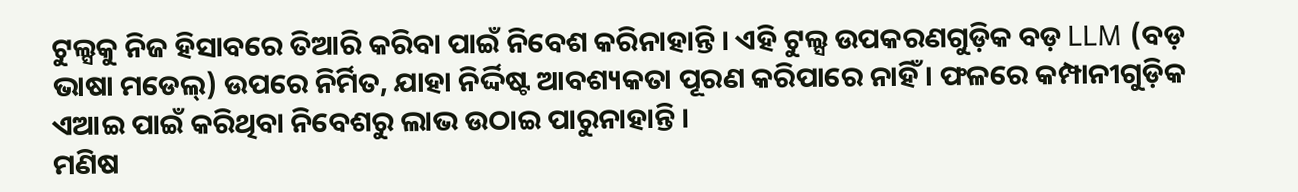ଟୁଲ୍ସକୁ ନିଜ ହିସାବରେ ତିଆରି କରିବା ପାଇଁ ନିବେଶ କରିନାହାନ୍ତି । ଏହି ଟୁଲ୍ସ ଉପକରଣଗୁଡ଼ିକ ବଡ଼ LLM (ବଡ଼ ଭାଷା ମଡେଲ୍) ଉପରେ ନିର୍ମିତ, ଯାହା ନିର୍ଦ୍ଦିଷ୍ଟ ଆବଶ୍ୟକତା ପୂରଣ କରିପାରେ ନାହିଁ । ଫଳରେ କମ୍ପାନୀଗୁଡ଼ିକ ଏଆଇ ପାଇଁ କରିଥିବା ନିବେଶରୁ ଲାଭ ଉଠାଇ ପାରୁନାହାନ୍ତି ।
ମଣିଷ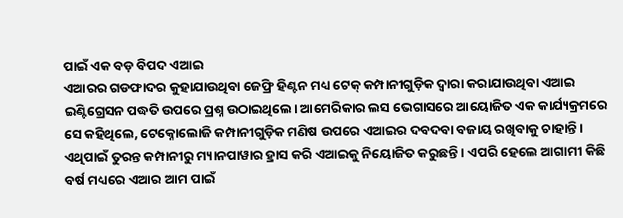ପାଇଁ ଏକ ବଡ଼ ବିପଦ ଏଆଇ
ଏଆରର ଗଡଫାଦର କୁହାଯାଉଥିବା ଜେଫ୍ରି ହିଣ୍ଟନ ମଧ୍ୟ ଟେକ୍ କମ୍ପାନୀଗୁଡ଼ିକ ଦ୍ୱାରା କରାଯାଉଥିବା ଏଆଇ ଇଣ୍ଟିଗ୍ରେସନ ପଦ୍ଧତି ଉପରେ ପ୍ରଶ୍ନ ଉଠାଇଥିଲେ। ଆମେରିକାର ଲସ ଭେଗାସରେ ଆୟୋଜିତ ଏକ କାର୍ଯ୍ୟକ୍ରମରେ ସେ କହିଥିଲେ, ଟେକ୍ନୋଲୋଜି କମ୍ପାନୀଗୁଡ଼ିକ ମଣିଷ ଉପରେ ଏଆଇର ଦବଦବା ବଜାୟ ରଖିବାକୁ ଚାହାନ୍ତି । ଏଥିପାଇଁ ତୁରନ୍ତ କମ୍ପାନୀରୁ ମ୍ୟାନପାୱାର ହ୍ରାସ କରି ଏଆଇକୁ ନିୟୋଜିତ କରୁଛନ୍ତି । ଏପରି ହେଲେ ଆଗାମୀ କିଛି ବର୍ଷ ମଧ୍ୟରେ ଏଆର ଆମ ପାଇଁ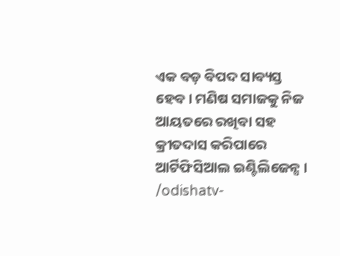ଏକ ବଡ଼ ବିପଦ ସାବ୍ୟସ୍ତ ହେବ। ମଣିଷ ସମାଜକୁ ନିଜ ଆୟତରେ ରଖିବା ସହ କ୍ରୀତଦାସ କରିପାରେ ଆର୍ଟିଫିସିଆଲ ଇଣ୍ଟିଲିଜେନ୍ସ ।
/odishatv-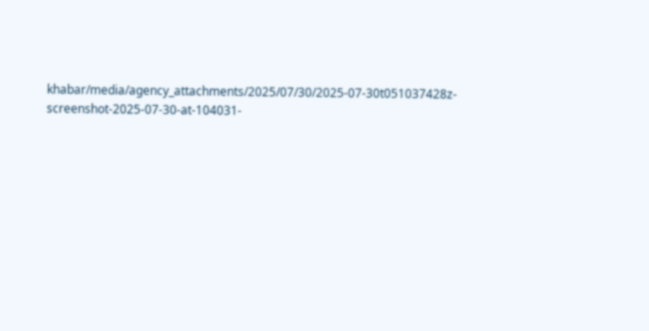khabar/media/agency_attachments/2025/07/30/2025-07-30t051037428z-screenshot-2025-07-30-at-104031-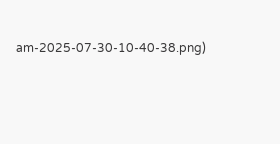am-2025-07-30-10-40-38.png)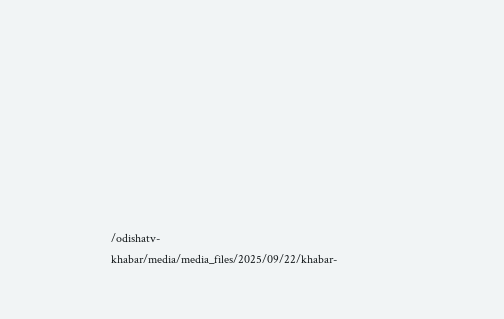/odishatv-khabar/media/media_files/2025/09/22/khabar-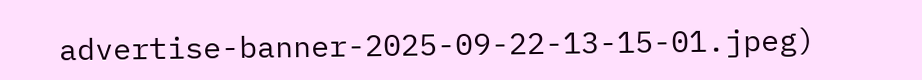advertise-banner-2025-09-22-13-15-01.jpeg)